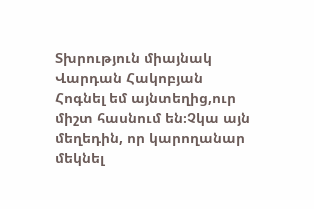Տխրություն միայնակ
Վարդան Հակոբյան
Հոգնել եմ այնտեղից,ուր միշտ հասնում են։Չկա այն մեղեդին, որ կարողանար մեկնել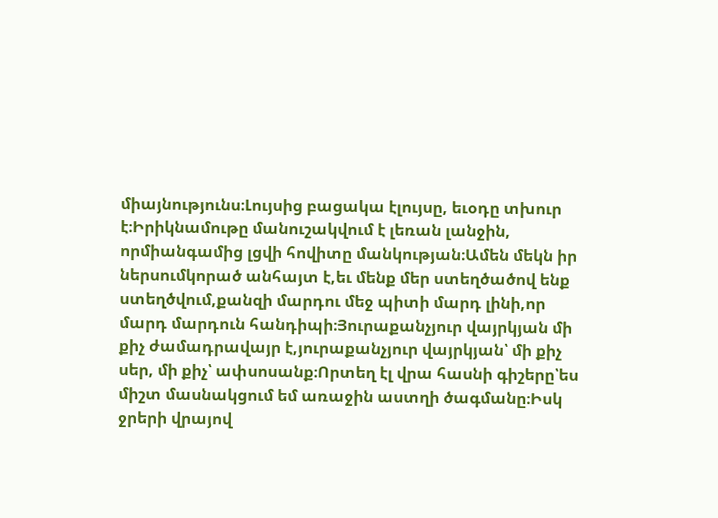միայնությունս։Լույսից բացակա էլույսը, եւօդը տխուր է։Իրիկնամութը մանուշակվում է լեռան լանջին, որմիանգամից լցվի հովիտը մանկության։Ամեն մեկն իր ներսումկորած անհայտ է,եւ մենք մեր ստեղծածով ենք ստեղծվում,քանզի մարդու մեջ պիտի մարդ լինի,որ մարդ մարդուն հանդիպի։Յուրաքանչյուր վայրկյան մի քիչ ժամադրավայր է,յուրաքանչյուր վայրկյան՝ մի քիչ սեր, մի քիչ՝ ափսոսանք։Որտեղ էլ վրա հասնի գիշերը՝ես միշտ մասնակցում եմ առաջին աստղի ծագմանը։Իսկ ջրերի վրայով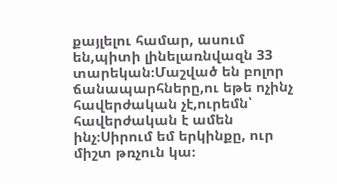քայլելու համար, ասում են,պիտի լինելառնվազն 33 տարեկան։Մաշված են բոլոր ճանապարհները,ու եթե ոչինչ հավերժական չէ,ուրեմն՝ հավերժական է ամեն ինչ։Սիրում եմ երկինքը, ուր միշտ թռչուն կա։